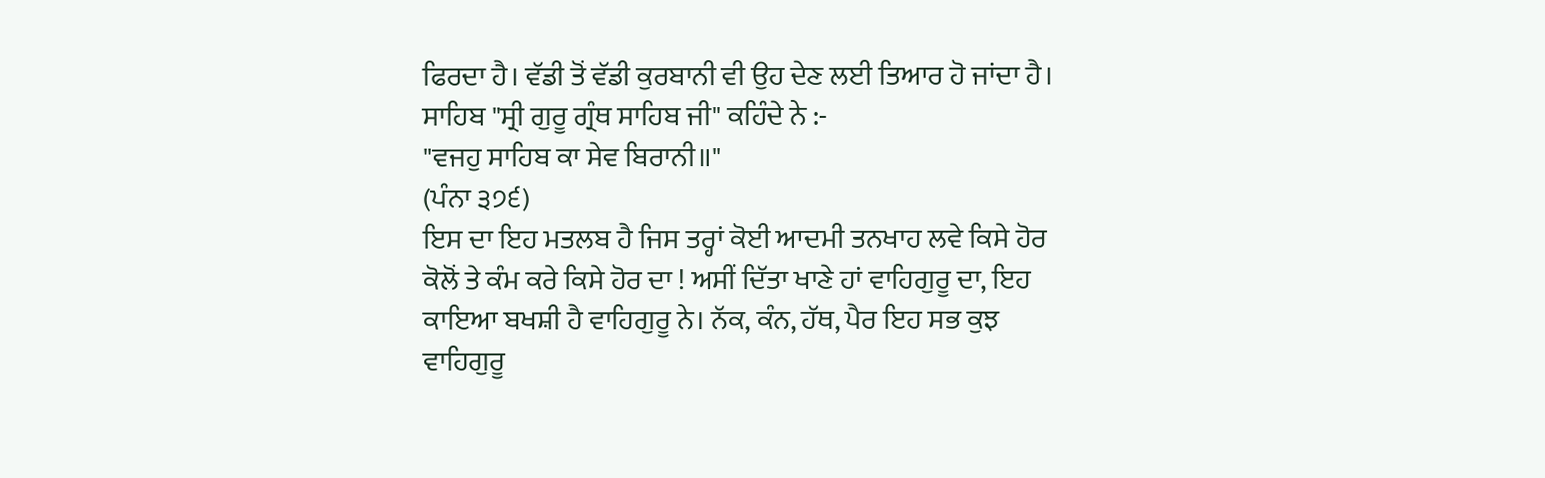ਫਿਰਦਾ ਹੈ। ਵੱਡੀ ਤੋਂ ਵੱਡੀ ਕੁਰਬਾਨੀ ਵੀ ਉਹ ਦੇਣ ਲਈ ਤਿਆਰ ਹੋ ਜਾਂਦਾ ਹੈ। ਸਾਹਿਬ "ਸ੍ਰੀ ਗੁਰੂ ਗ੍ਰੰਥ ਸਾਹਿਬ ਜੀ" ਕਹਿੰਦੇ ਨੇ :-
"ਵਜਹੁ ਸਾਹਿਬ ਕਾ ਸੇਵ ਬਿਰਾਨੀ॥"
(ਪੰਨਾ ੩੭੬)
ਇਸ ਦਾ ਇਹ ਮਤਲਬ ਹੈ ਜਿਸ ਤਰ੍ਹਾਂ ਕੋਈ ਆਦਮੀ ਤਨਖਾਹ ਲਵੇ ਕਿਸੇ ਹੋਰ ਕੋਲੋਂ ਤੇ ਕੰਮ ਕਰੇ ਕਿਸੇ ਹੋਰ ਦਾ ! ਅਸੀਂ ਦਿੱਤਾ ਖਾਣੇ ਹਾਂ ਵਾਹਿਗੁਰੂ ਦਾ, ਇਹ ਕਾਇਆ ਬਖਸ਼ੀ ਹੈ ਵਾਹਿਗੁਰੂ ਨੇ। ਨੱਕ, ਕੰਨ, ਹੱਥ, ਪੈਰ ਇਹ ਸਭ ਕੁਝ ਵਾਹਿਗੁਰੂ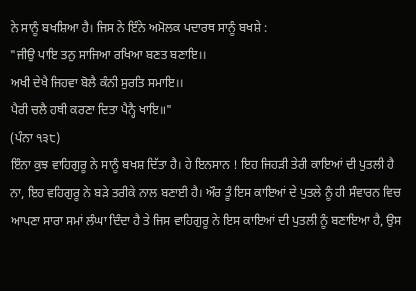ਨੇ ਸਾਨੂੰ ਬਖਸ਼ਿਆ ਹੈ। ਜਿਸ ਨੇ ਇੰਨੇ ਅਮੋਲਕ ਪਦਾਰਥ ਸਾਨੂੰ ਬਖਸ਼ੇ :
"ਜੀਉ ਪਾਇ ਤਨੁ ਸਾਜਿਆ ਰਖਿਆ ਬਣਤ ਬਣਾਇ।।
ਅਖੀ ਦੇਖੈ ਜਿਹਵਾ ਬੋਲੈ ਕੰਨੀ ਸੁਰਤਿ ਸਮਾਇ।।
ਪੈਰੀ ਚਲੈ ਹਥੀ ਕਰਣਾ ਦਿਤਾ ਪੈਨ੍ਹੈ ਖਾਇ॥"
(ਪੰਨਾ ੧੩੮)
ਇੰਨਾ ਕੁਝ ਵਾਹਿਗੁਰੂ ਨੇ ਸਾਨੂੰ ਬਖਸ਼ ਦਿੱਤਾ ਹੈ। ਹੇ ਇਨਸਾਨ ! ਇਹ ਜਿਹੜੀ ਤੇਰੀ ਕਾਇਆਂ ਦੀ ਪੁਤਲੀ ਹੈ ਨਾ, ਇਹ ਵਹਿਗੁਰੂ ਨੇ ਬੜੇ ਤਰੀਕੇ ਨਾਲ ਬਣਾਈ ਹੈ। ਔਰ ਤੂੰ ਇਸ ਕਾਇਆਂ ਦੇ ਪੁਤਲੇ ਨੂੰ ਹੀ ਸੰਵਾਰਨ ਵਿਚ ਆਪਣਾ ਸਾਰਾ ਸਮਾਂ ਲੰਘਾ ਦਿੰਦਾ ਹੈ ਤੇ ਜਿਸ ਵਾਹਿਗੁਰੂ ਨੇ ਇਸ ਕਾਇਆਂ ਦੀ ਪੁਤਲੀ ਨੂੰ ਬਣਾਇਆ ਹੈ, ਉਸ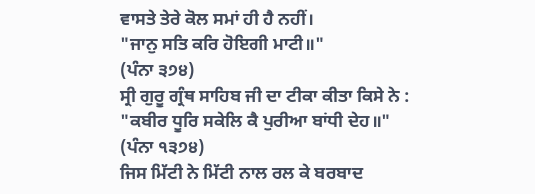ਵਾਸਤੇ ਤੇਰੇ ਕੋਲ ਸਮਾਂ ਹੀ ਹੈ ਨਹੀਂ।
"ਜਾਨੁ ਸਤਿ ਕਰਿ ਹੋਇਗੀ ਮਾਟੀ॥"
(ਪੰਨਾ ੩੭੪)
ਸ੍ਰੀ ਗੁਰੂ ਗ੍ਰੰਥ ਸਾਹਿਬ ਜੀ ਦਾ ਟੀਕਾ ਕੀਤਾ ਕਿਸੇ ਨੇ :
"ਕਬੀਰ ਧੂਰਿ ਸਕੇਲਿ ਕੈ ਪੁਰੀਆ ਬਾਂਧੀ ਦੇਹ॥"
(ਪੰਨਾ ੧੩੭੪)
ਜਿਸ ਮਿੱਟੀ ਨੇ ਮਿੱਟੀ ਨਾਲ ਰਲ ਕੇ ਬਰਬਾਦ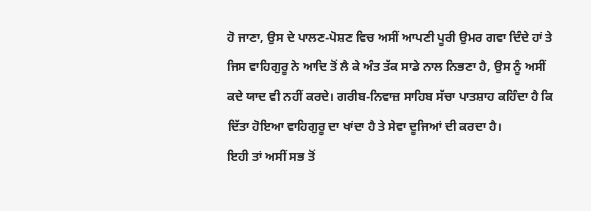ਹੋ ਜਾਣਾ, ਉਸ ਦੇ ਪਾਲਣ-ਪੋਸ਼ਣ ਵਿਚ ਅਸੀਂ ਆਪਣੀ ਪੂਰੀ ਉਮਰ ਗਵਾ ਦਿੰਦੇ ਹਾਂ ਤੇ ਜਿਸ ਵਾਹਿਗੁਰੂ ਨੇ ਆਦਿ ਤੋਂ ਲੈ ਕੇ ਅੰਤ ਤੱਕ ਸਾਡੇ ਨਾਲ ਨਿਭਣਾ ਹੈ, ਉਸ ਨੂੰ ਅਸੀਂ ਕਦੇ ਯਾਦ ਵੀ ਨਹੀਂ ਕਰਦੇ। ਗਰੀਬ-ਨਿਵਾਜ਼ ਸਾਹਿਬ ਸੱਚਾ ਪਾਤਸ਼ਾਹ ਕਹਿੰਦਾ ਹੈ ਕਿ ਦਿੱਤਾ ਹੋਇਆ ਵਾਹਿਗੁਰੂ ਦਾ ਖਾਂਦਾ ਹੈ ਤੇ ਸੇਵਾ ਦੂਜਿਆਂ ਦੀ ਕਰਦਾ ਹੈ।
ਇਹੀ ਤਾਂ ਅਸੀਂ ਸਭ ਤੋਂ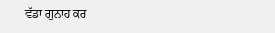ਵੱਡਾ ਗੁਨਾਹ ਕਰ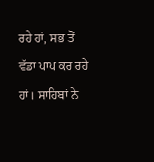ਰਹੇ ਹਾਂ, ਸਭ ਤੋਂ ਵੱਡਾ ਪਾਪ ਕਰ ਰਹੇ ਹਾਂ। ਸਾਹਿਬਾਂ ਨੇ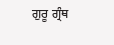ਗੁਰੂ ਗ੍ਰੰਥ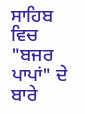ਸਾਹਿਬ ਵਿਚ "ਬਜਰ ਪਾਪਾਂ" ਦੇ ਬਾਰੇ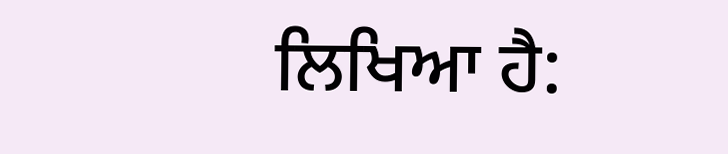ਲਿਖਿਆ ਹੈ: